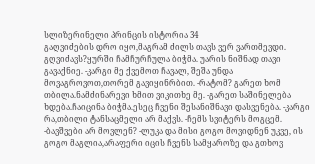სლიზერინელი პრინცის ისტორია 34
გაღვიძების დრო იყო,მაგრამ ძილს თავს ვერ ვართმევდი. გღვიძავს?ყურში ჩამჩურჩულა ბიჭმა. უარის ნიშნად თავი გავაქნიე. -კარგი მე ქვემოთ ჩავალ, შეშა უნდა მოვაგროვოთ,თორემ გავიყინრბით. -რატომ? გარეთ ხომ თბილა.ნამძინარევი ხმით ვიკითხე მე. -გარეთ საშინელება ხდება.ჩაიცინა ბიჭმა.ესეც ჩვენი შესანიშნავი დასვენება. -კარგი რა,თბილი ტანსაცმელი არ მაქვს. -ჩემს სვიტერს მოგცემ. -ბავშვები არ მოვლენ? -ლუკა და მისი გოგო მოვიდნენ უკვე, ის გოგო მაგლია,არაფერი იცის ჩვენს სამყაროზე და გთხოვ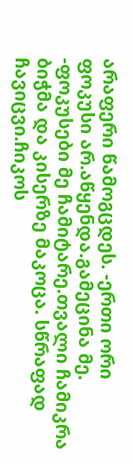არაფერი წამოგცდეს. -ერთი ორი ფოკუსი არ.აწყენდა.გამეცინა მე. -ფოკუსები მე ჩამიტარე.თვალი ჩამიკრა ბიჭმა და კისერზე მაკოცა. სწრაფად ჩავიცვი.ჩიკოს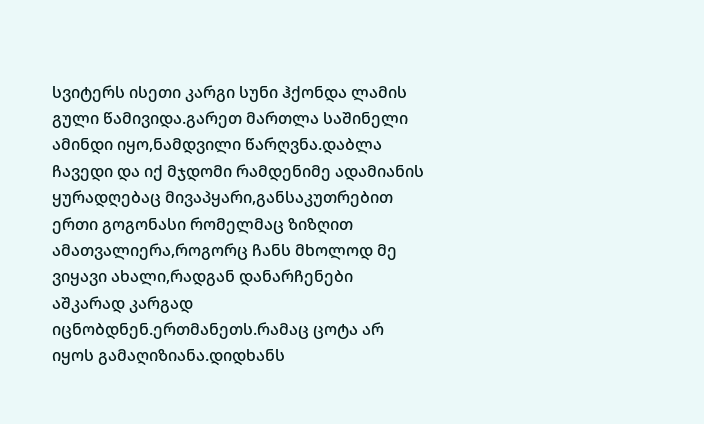სვიტერს ისეთი კარგი სუნი ჰქონდა ლამის გული წამივიდა.გარეთ მართლა საშინელი ამინდი იყო,ნამდვილი წარღვნა.დაბლა ჩავედი და იქ მჯდომი რამდენიმე ადამიანის ყურადღებაც მივაპყარი,განსაკუთრებით ერთი გოგონასი რომელმაც ზიზღით ამათვალიერა,როგორც ჩანს მხოლოდ მე ვიყავი ახალი,რადგან დანარჩენები აშკარად კარგად იცნობდნენ.ერთმანეთს.რამაც ცოტა არ იყოს გამაღიზიანა.დიდხანს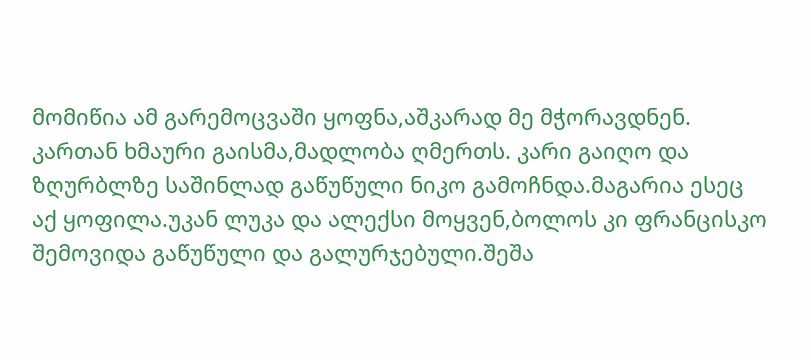მომიწია ამ გარემოცვაში ყოფნა,აშკარად მე მჭორავდნენ. კართან ხმაური გაისმა,მადლობა ღმერთს. კარი გაიღო და ზღურბლზე საშინლად გაწუწული ნიკო გამოჩნდა.მაგარია ესეც აქ ყოფილა.უკან ლუკა და ალექსი მოყვენ,ბოლოს კი ფრანცისკო შემოვიდა გაწუწული და გალურჯებული.შეშა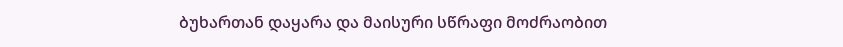ბუხართან დაყარა და მაისური სწრაფი მოძრაობით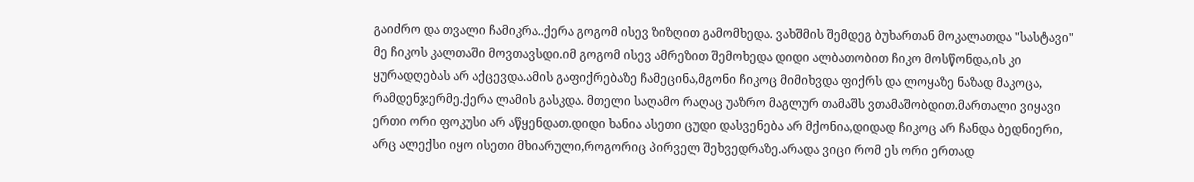გაიძრო და თვალი ჩამიკრა..ქერა გოგომ ისევ ზიზღით გამომხედა. ვახშმის შემდეგ ბუხართან მოკალათდა "სასტავი" მე ჩიკოს კალთაში მოვთავსდი.იმ გოგომ ისევ ამრეზით შემოხედა დიდი ალბათობით ჩიკო მოსწონდა,ის კი ყურადღებას არ აქცევდა.ამის გაფიქრებაზე ჩამეცინა,მგონი ჩიკოც მიმიხვდა ფიქრს და ლოყაზე ნაზად მაკოცა, რამდენჯერმე.ქერა ლამის გასკდა. მთელი საღამო რაღაც უაზრო მაგლურ თამაშს ვთამაშობდით.მართალი ვიყავი ერთი ორი ფოკუსი არ აწყენდათ.დიდი ხანია ასეთი ცუდი დასვენება არ მქონია,დიდად ჩიკოც არ ჩანდა ბედნიერი, არც ალექსი იყო ისეთი მხიარული,როგორიც პირველ შეხვედრაზე.არადა ვიცი რომ ეს ორი ერთად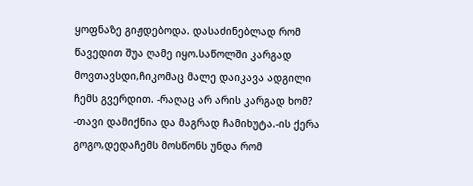ყოფნაზე გიჟდებოდა. დასაძინებლად რომ წავედით შუა ღამე იყო.საწოლში კარგად მოვთავსდი,ჩიკომაც მალე დაიკავა ადგილი ჩემს გვერდით. -რაღაც არ არის კარგად ხომ? -თავი დამიქნია და მაგრად ჩამიხუტა.-ის ქერა გოგო,დედაჩემს მოსწონს უნდა რომ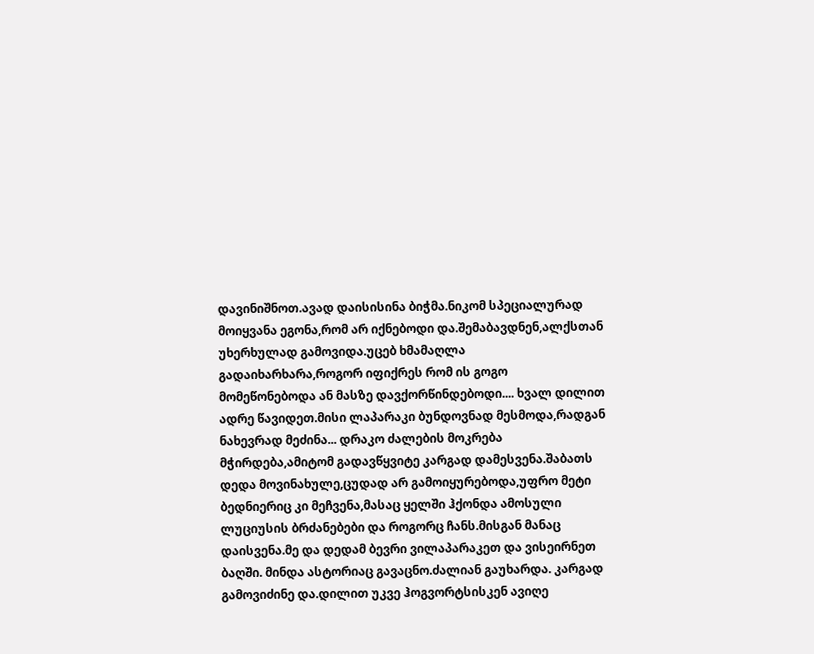დავინიშნოთ.ავად დაისისინა ბიჭმა.ნიკომ სპეციალურად მოიყვანა ეგონა,რომ არ იქნებოდი და.შემაბავდნენ,ალქსთან უხერხულად გამოვიდა.უცებ ხმამაღლა გადაიხარხარა,როგორ იფიქრეს რომ ის გოგო მომეწონებოდა ან მასზე დავქორწინდებოდი.... ხვალ დილით ადრე წავიდეთ.მისი ლაპარაკი ბუნდოვნად მესმოდა,რადგან ნახევრად მეძინა... დრაკო ძალების მოკრება მჭირდება,ამიტომ გადავწყვიტე კარგად დამესვენა.შაბათს დედა მოვინახულე,ცუდად არ გამოიყურებოდა,უფრო მეტი ბედნიერიც კი მეჩვენა,მასაც ყელში ჰქონდა ამოსული ლუციუსის ბრძანებები და როგორც ჩანს.მისგან მანაც დაისვენა.მე და დედამ ბევრი ვილაპარაკეთ და ვისეირნეთ ბაღში. მინდა ასტორიაც გავაცნო.ძალიან გაუხარდა. კარგად გამოვიძინე და.დილით უკვე ჰოგვორტსისკენ ავიღე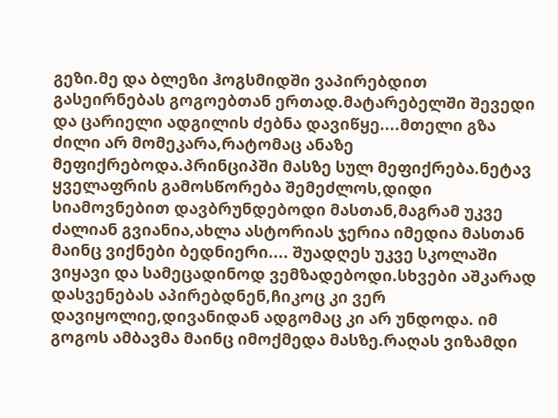გეზი.მე და ბლეზი ჰოგსმიდში ვაპირებდით გასეირნებას გოგოებთან ერთად.მატარებელში შევედი და ცარიელი ადგილის ძებნა დავიწყე....მთელი გზა ძილი არ მომეკარა,რატომაც ანაზე მეფიქრებოდა.პრინციპში მასზე სულ მეფიქრება.ნეტავ ყველაფრის გამოსწორება შემეძლოს,დიდი სიამოვნებით დავბრუნდებოდი მასთან,მაგრამ უკვე ძალიან გვიანია,ახლა ასტორიას ჯერია იმედია მასთან მაინც ვიქნები ბედნიერი.... შუადღეს უკვე სკოლაში ვიყავი და სამეცადინოდ ვემზადებოდი.სხვები აშკარად დასვენებას აპირებდნენ,ჩიკოც კი ვერ დავიყოლიე,დივანიდან ადგომაც კი არ უნდოდა. იმ გოგოს ამბავმა მაინც იმოქმედა მასზე.რაღას ვიზამდი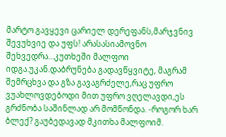მარტო გავყევი ცარიელ დერეფანს,მარჯვნივ შევუხვიე და უფს! არასასიამოვნო შეხვედრა...კუთხეში მალფოი იდგა.უკან.დაბრუნება გადავწყვიტე, მაგრამ შემრცხვა და გზა გავაგრძელე,რაც უფრო ვუახლოვდებოდი მით უფრო ვღელავდი,ეს გრძნობა საშინლად არ მომწონდა. -როგორ ხარ ბლექ? გაუბედავად მკითხა მალფოიმ.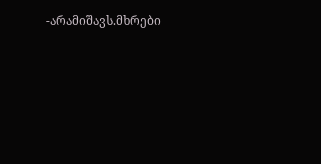-არამიშავს.მხრები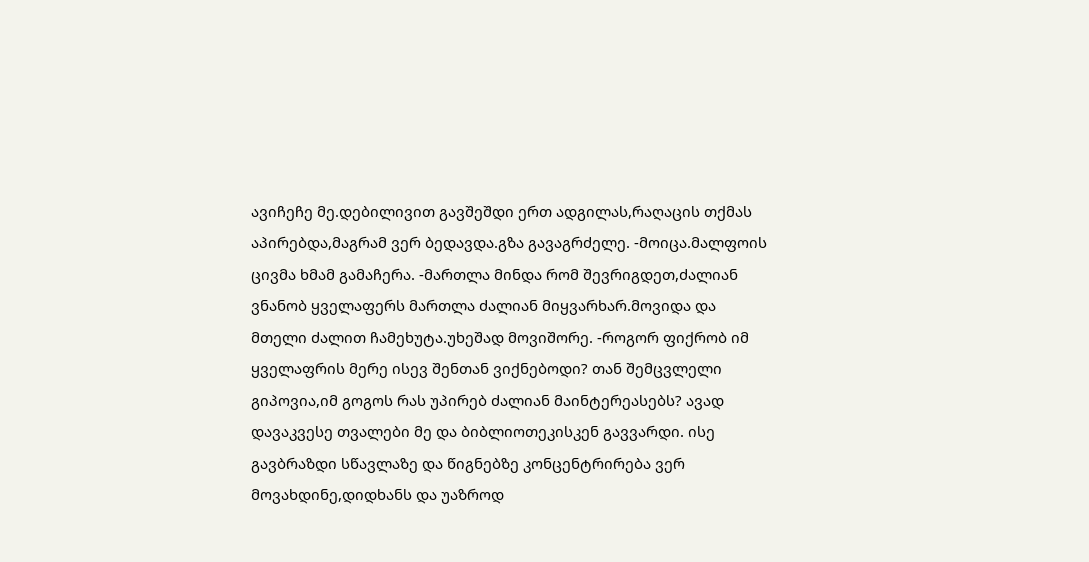ავიჩეჩე მე.დებილივით გავშეშდი ერთ ადგილას,რაღაცის თქმას აპირებდა,მაგრამ ვერ ბედავდა.გზა გავაგრძელე. -მოიცა.მალფოის ცივმა ხმამ გამაჩერა. -მართლა მინდა რომ შევრიგდეთ,ძალიან ვნანობ ყველაფერს მართლა ძალიან მიყვარხარ.მოვიდა და მთელი ძალით ჩამეხუტა.უხეშად მოვიშორე. -როგორ ფიქრობ იმ ყველაფრის მერე ისევ შენთან ვიქნებოდი? თან შემცვლელი გიპოვია,იმ გოგოს რას უპირებ ძალიან მაინტერეასებს? ავად დავაკვესე თვალები მე და ბიბლიოთეკისკენ გავვარდი. ისე გავბრაზდი სწავლაზე და წიგნებზე კონცენტრირება ვერ მოვახდინე,დიდხანს და უაზროდ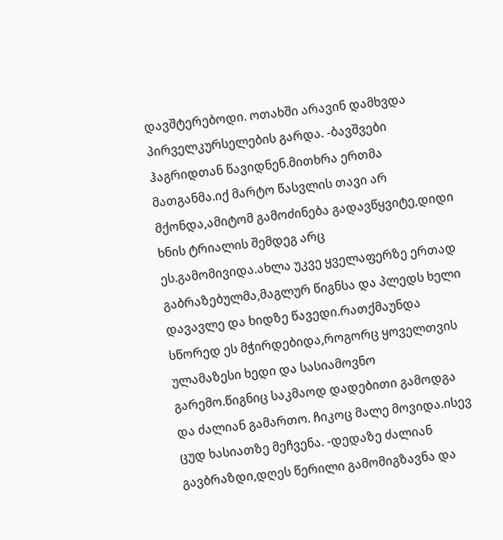დავშტერებოდი. ოთახში არავინ დამხვდა პირველკურსელების გარდა. -ბავშვები ჰაგრიდთან წავიდნენ.მითხრა ერთმა მათგანმა.იქ მარტო წასვლის თავი არ მქონდა,ამიტომ გამოძინება გადავწყვიტე,დიდი ხნის ტრიალის შემდეგ არც ეს.გამომივიდა.ახლა უკვე ყველაფერზე ერთად გაბრაზებულმა,მაგლურ წიგნსა და პლედს ხელი დავავლე და ხიდზე წავედი.რათქმაუნდა სწორედ ეს მჭირდებიდა,როგორც ყოველთვის ულამაზესი ხედი და სასიამოვნო გარემო.წიგნიც საკმაოდ დადებითი გამოდგა და ძალიან გამართო. ჩიკოც მალე მოვიდა.ისევ ცუდ ხასიათზე მეჩვენა. -დედაზე ძალიან გავბრაზდი,დღეს წერილი გამომიგზავნა და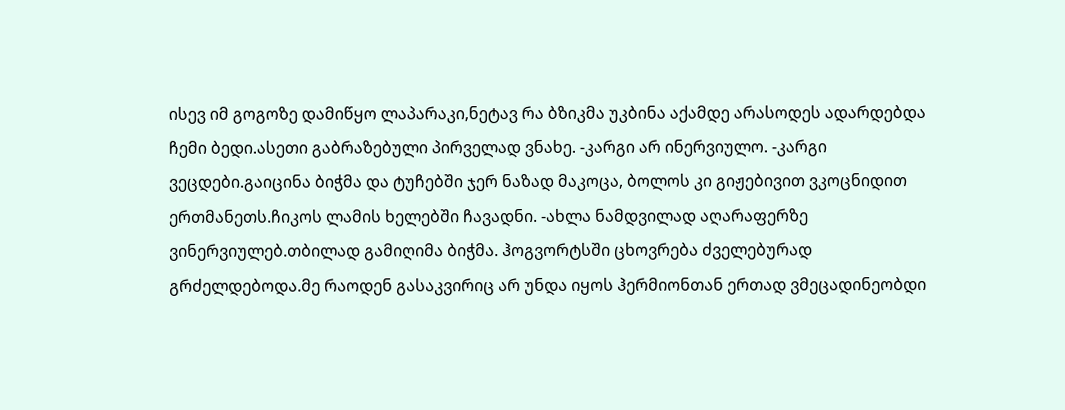ისევ იმ გოგოზე დამიწყო ლაპარაკი,ნეტავ რა ბზიკმა უკბინა აქამდე არასოდეს ადარდებდა ჩემი ბედი.ასეთი გაბრაზებული პირველად ვნახე. -კარგი არ ინერვიულო. -კარგი ვეცდები.გაიცინა ბიჭმა და ტუჩებში ჯერ ნაზად მაკოცა, ბოლოს კი გიჟებივით ვკოცნიდით ერთმანეთს.ჩიკოს ლამის ხელებში ჩავადნი. -ახლა ნამდვილად აღარაფერზე ვინერვიულებ.თბილად გამიღიმა ბიჭმა. ჰოგვორტსში ცხოვრება ძველებურად გრძელდებოდა.მე რაოდენ გასაკვირიც არ უნდა იყოს ჰერმიონთან ერთად ვმეცადინეობდი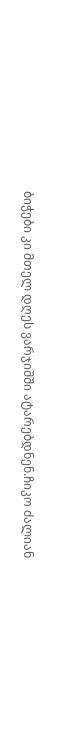ბიჭები კი მთელ დღეს ვარჯიშში ატარებდნენ.ჩიკო ძალიან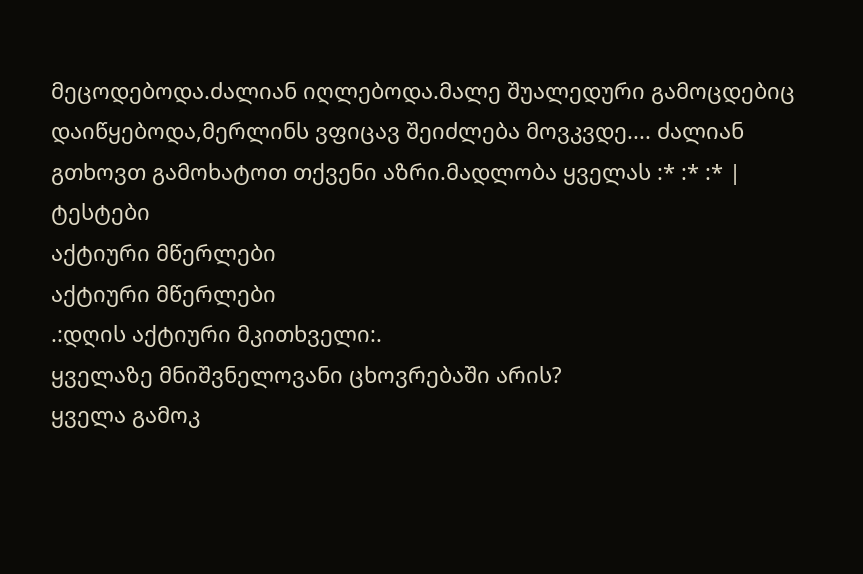მეცოდებოდა.ძალიან იღლებოდა.მალე შუალედური გამოცდებიც დაიწყებოდა,მერლინს ვფიცავ შეიძლება მოვკვდე.... ძალიან გთხოვთ გამოხატოთ თქვენი აზრი.მადლობა ყველას :* :* :* |
ტესტები
აქტიური მწერლები
აქტიური მწერლები
.:დღის აქტიური მკითხველი:.
ყველაზე მნიშვნელოვანი ცხოვრებაში არის?
ყველა გამოკ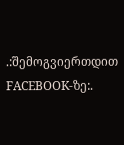.:შემოგვიერთდით FACEBOOK-ზე:.